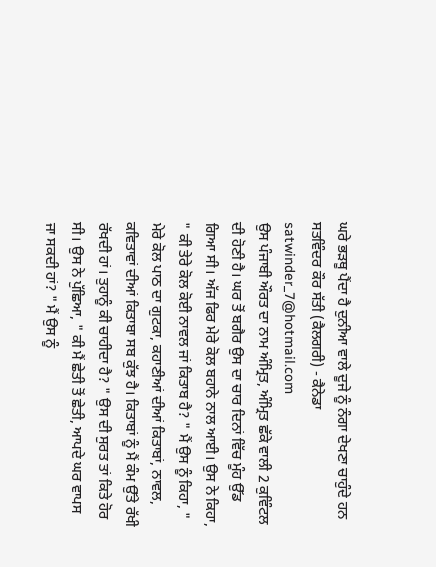ਘਰੇ ਭੜਥੂ ਪੈਂਦਾ ਹੈ ਦੁਨੀਆ ਵਾਲੇ ਦੂਜੇ ਨੂੰ ਨੰਗਾ ਦੇਖਣਾ ਚਾਹੁੰਦੇ ਹਨ ਸਤਵਿੰਦਰ ਕੌਰ ਸੱਤੀ (ਕੈਲਗਰੀ) - ਕੈਨੇਡਾ
satwinder_7@hotmail.com
ਉਸ ਪੰਜਾਬੀ ਔਰਤ ਦਾ ਨਾਮ ਅੰਮ੍ਰਿਤ, ਅੰਮ੍ਰਿਤ ਛੱਕੇ ਵਾਲੀ 2 ਕੁਵਿੰਟਲ ਦੀ ਹੋਣੀ ਹੈ। ਘਰ ਤੋਂ ਬਗੈਰ ਉਸ ਦਾ ਚਾਰ ਦਿਨਾਂ ਵਿੱਚ ਮੂੰਹ ਉੱਡ ਗਿਆ ਸੀ। ਅੱਜ ਫਿਰ ਮੇਰੇ ਕੋਲ ਬਹਾਨੇ ਨਾਲ ਆਈ। ਉਸ ਨੇ ਕਿਹਾ, " ਕੀ ਤੇਰੇ ਕੋਲ ਕੋਈ ਨਾਵਲ ਜਾਂ ਕਿਤਾਬ ਹੈ? " ਮੈਂ ਉਸ ਨੂੰ ਕਿਹਾ, " ਮੇਰੇ ਕੋਲ ਪਾਠ ਦਾ ਗੁਟਕਾ, ਕਹਾਣੀਆਂ ਦੀਆਂ ਕਿਤਾਬਾਂ, ਨਾਵਲ, ਕਵਿਤਾਵਾਂ ਦੀਆਂ ਕਿਤਾਬਾ ਸਬ ਕੁੱਝ ਹੈ। ਕਿਤਾਬਾਂ ਨੂੰ ਮੈਂ ਕੰਮ ਉੱਤੇ ਰੱਖੀ ਰੱਖਦੀ ਹਾਂ। ਤੁਹਾਨੂੰ ਕੀ ਚਾਹੀਦਾ ਹੈ? " ਉਸ ਦੀ ਸੁਰਤ ਤਾਂ ਕਿਤੇ ਹੋਰ ਸੀ। ਉਸ ਨੇ ਪੁੱਛਿਆ, " ਕੀ ਮੈਂ ਛੇਤੀ ਤੋਂ ਛੇਤੀ, ਆਪਦੇ ਘਰ ਵਾਪਸ ਜਾ ਸਕਦੀ ਹਾਂ? " ਮੈਂ ਉਸ ਨੂੰ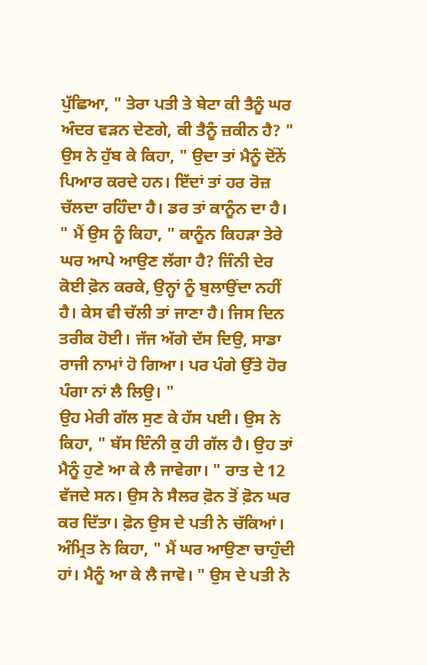ਪੁੱਛਿਆ, " ਤੇਰਾ ਪਤੀ ਤੇ ਬੇਟਾ ਕੀ ਤੈਨੂੰ ਘਰ ਅੰਦਰ ਵੜਨ ਦੇਣਗੇ, ਕੀ ਤੈਨੂੰ ਜ਼ਕੀਨ ਹੈ? " ਉਸ ਨੇ ਹੁੱਬ ਕੇ ਕਿਹਾ, " ਉਦਾ ਤਾਂ ਮੈਨੂੰ ਦੋਂਨੇਂ ਪਿਆਰ ਕਰਦੇ ਹਨ। ਇੱਦਾਂ ਤਾਂ ਹਰ ਰੋਜ਼ ਚੱਲਦਾ ਰਹਿੰਦਾ ਹੈ। ਡਰ ਤਾਂ ਕਾਨੂੰਨ ਦਾ ਹੈ। " ਮੈਂ ਉਸ ਨੂੰ ਕਿਹਾ, " ਕਾਨੂੰਨ ਕਿਹੜਾ ਤੇਰੇ ਘਰ ਆਪੇ ਆਉਣ ਲੱਗਾ ਹੈ? ਜਿੰਨੀ ਦੇਰ ਕੋਈ ਫ਼ੋਨ ਕਰਕੇ, ਉਨ੍ਹਾਂ ਨੂੰ ਬੁਲਾਉਂਦਾ ਨਹੀਂ ਹੈ। ਕੇਸ ਵੀ ਚੱਲੀ ਤਾਂ ਜਾਣਾ ਹੈ। ਜਿਸ ਦਿਨ ਤਰੀਕ ਹੋਈ। ਜੱਜ ਅੱਗੇ ਦੱਸ ਦਿਉ, ਸਾਡਾ ਰਾਜੀ ਨਾਮਾਂ ਹੋ ਗਿਆ। ਪਰ ਪੰਗੇ ਉੱਤੇ ਹੋਰ ਪੰਗਾ ਨਾਂ ਲੈ ਲਿਉ। "
ਉਹ ਮੇਰੀ ਗੱਲ ਸੁਣ ਕੇ ਹੱਸ ਪਈ। ਉਸ ਨੇ ਕਿਹਾ, " ਬੱਸ ਇੰਨੀ ਕੁ ਹੀ ਗੱਲ ਹੈ। ਉਹ ਤਾਂ ਮੈਨੂੰ ਹੁਣੇ ਆ ਕੇ ਲੈ ਜਾਵੇਗਾ। " ਰਾਤ ਦੇ 12 ਵੱਜਦੇ ਸਨ। ਉਸ ਨੇ ਸੈਲਰ ਫ਼ੋਨ ਤੋਂ ਫ਼ੋਨ ਘਰ ਕਰ ਦਿੱਤਾ। ਫ਼ੋਨ ਉਸ ਦੇ ਪਤੀ ਨੇ ਚੱਕਿਆਂ। ਅੰਮ੍ਰਿਤ ਨੇ ਕਿਹਾ, " ਮੈਂ ਘਰ ਆਉਣਾ ਚਾਹੁੰਦੀ ਹਾਂ। ਮੈਨੂੰ ਆ ਕੇ ਲੈ ਜਾਵੋ। " ਉਸ ਦੇ ਪਤੀ ਨੇ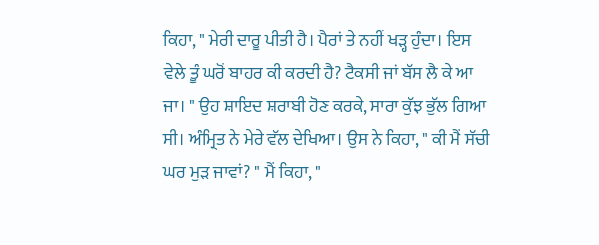ਕਿਹਾ, " ਮੇਰੀ ਦਾਰੂ ਪੀਤੀ ਹੈ। ਪੈਰਾਂ ਤੇ ਨਹੀਂ ਖੜ੍ਹ ਹੁੰਦਾ। ਇਸ ਵੇਲੇ ਤੂੰ ਘਰੋਂ ਬਾਹਰ ਕੀ ਕਰਦੀ ਹੈ? ਟੈਕਸੀ ਜਾਂ ਬੱਸ ਲੈ ਕੇ ਆ ਜਾ। " ਉਹ ਸ਼ਾਇਦ ਸ਼ਰਾਬੀ ਹੋਣ ਕਰਕੇ, ਸਾਰਾ ਕੁੱਝ ਭੁੱਲ ਗਿਆ ਸੀ। ਅੰਮ੍ਰਿਤ ਨੇ ਮੇਰੇ ਵੱਲ ਦੇਖਿਆ। ਉਸ ਨੇ ਕਿਹਾ, " ਕੀ ਮੈਂ ਸੱਚੀ ਘਰ ਮੁੜ ਜਾਵਾਂ? " ਮੈਂ ਕਿਹਾ, "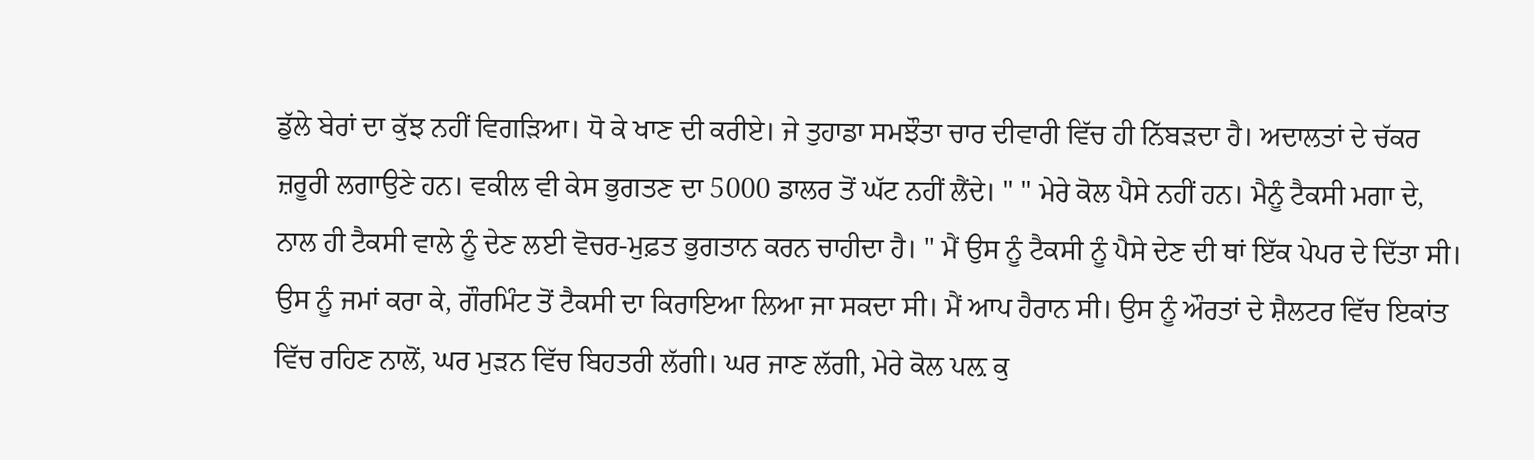ਡੁੱਲੇ ਬੇਰਾਂ ਦਾ ਕੁੱਝ ਨਹੀਂ ਵਿਗੜਿਆ। ਧੋ ਕੇ ਖਾਣ ਦੀ ਕਰੀਏ। ਜੇ ਤੁਹਾਡਾ ਸਮਝੌਤਾ ਚਾਰ ਦੀਵਾਰੀ ਵਿੱਚ ਹੀ ਨਿੱਬੜਦਾ ਹੈ। ਅਦਾਲਤਾਂ ਦੇ ਚੱਕਰ ਜ਼ਰੂਰੀ ਲਗਾਉਣੇ ਹਨ। ਵਕੀਲ ਵੀ ਕੇਸ ਭੁਗਤਣ ਦਾ 5000 ਡਾਲਰ ਤੋਂ ਘੱਟ ਨਹੀਂ ਲੈਂਦੇ। " " ਮੇਰੇ ਕੋਲ ਪੈਸੇ ਨਹੀਂ ਹਨ। ਮੈਨੂੰ ਟੈਕਸੀ ਮਗਾ ਦੇ, ਨਾਲ ਹੀ ਟੈਕਸੀ ਵਾਲੇ ਨੂੰ ਦੇਣ ਲਈ ਵੋਚਰ-ਮੁਫ਼ਤ ਭੁਗਤਾਨ ਕਰਨ ਚਾਹੀਦਾ ਹੈ। " ਮੈਂ ਉਸ ਨੂੰ ਟੈਕਸੀ ਨੂੰ ਪੈਸੇ ਦੇਣ ਦੀ ਥਾਂ ਇੱਕ ਪੇਪਰ ਦੇ ਦਿੱਤਾ ਸੀ। ਉਸ ਨੂੰ ਜਮਾਂ ਕਰਾ ਕੇ, ਗੌਰਮਿੰਟ ਤੋਂ ਟੈਕਸੀ ਦਾ ਕਿਰਾਇਆ ਲਿਆ ਜਾ ਸਕਦਾ ਸੀ। ਮੈਂ ਆਪ ਹੈਰਾਨ ਸੀ। ਉਸ ਨੂੰ ਔਰਤਾਂ ਦੇ ਸ਼ੈਲਟਰ ਵਿੱਚ ਇਕਾਂਤ ਵਿੱਚ ਰਹਿਣ ਨਾਲੋਂ, ਘਰ ਮੁੜਨ ਵਿੱਚ ਬਿਹਤਰੀ ਲੱਗੀ। ਘਰ ਜਾਣ ਲੱਗੀ, ਮੇਰੇ ਕੋਲ ਪਲ਼ ਕੁ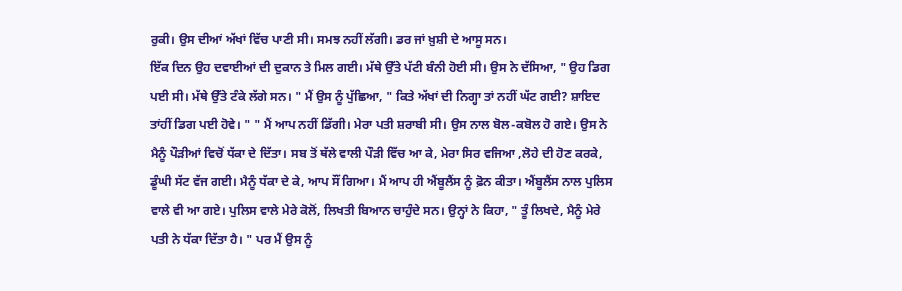ਰੁਕੀ। ਉਸ ਦੀਆਂ ਅੱਖਾਂ ਵਿੱਚ ਪਾਣੀ ਸੀ। ਸਮਝ ਨਹੀਂ ਲੱਗੀ। ਡਰ ਜਾਂ ਖ਼ੁਸ਼ੀ ਦੇ ਆਸੂ ਸਨ।
ਇੱਕ ਦਿਨ ਉਹ ਦਵਾਈਆਂ ਦੀ ਦੁਕਾਨ ਤੇ ਮਿਲ ਗਈ। ਮੱਥੇ ਉੱਤੇ ਪੱਟੀ ਬੰਨੀ ਹੋਈ ਸੀ। ਉਸ ਨੇ ਦੱਸਿਆ, " ਉਹ ਡਿਗ ਪਈ ਸੀ। ਮੱਥੇ ਉੱਤੇ ਟੰਕੇ ਲੱਗੇ ਸਨ। " ਮੈਂ ਉਸ ਨੂੰ ਪੁੱਛਿਆ, " ਕਿਤੇ ਅੱਖਾਂ ਦੀ ਨਿਗ੍ਹਾ ਤਾਂ ਨਹੀਂ ਘੱਟ ਗਈ? ਸ਼ਾਇਦ ਤਾਂਹੀਂ ਡਿਗ ਪਈ ਹੋਵੇ। " " ਮੈਂ ਆਪ ਨਹੀਂ ਡਿੱਗੀ। ਮੇਰਾ ਪਤੀ ਸ਼ਰਾਬੀ ਸੀ। ਉਸ ਨਾਲ ਬੋਲ-ਕਬੋਲ ਹੋ ਗਏ। ਉਸ ਨੇ ਮੈਨੂੰ ਪੌੜੀਆਂ ਵਿਚੋਂ ਧੱਕਾ ਦੇ ਦਿੱਤਾ। ਸਬ ਤੋਂ ਥੱਲੇ ਵਾਲੀ ਪੌੜੀ ਵਿੱਚ ਆ ਕੇ, ਮੇਰਾ ਸਿਰ ਵਜਿਆ ,ਲੋਹੇ ਦੀ ਹੋਣ ਕਰਕੇ, ਡੂੰਘੀ ਸੱਟ ਵੱਜ ਗਈ। ਮੈਨੂੰ ਧੱਕਾ ਦੇ ਕੇ, ਆਪ ਸੌਂ ਗਿਆ। ਮੈਂ ਆਪ ਹੀ ਐਂਬੂਲੈਂਸ ਨੂੰ ਫ਼ੋਨ ਕੀਤਾ। ਐਂਬੂਲੈਂਸ ਨਾਲ ਪੁਲਿਸ ਵਾਲੇ ਵੀ ਆ ਗਏ। ਪੁਲਿਸ ਵਾਲੇ ਮੇਰੇ ਕੋਲੋਂ, ਲਿਖਤੀ ਬਿਆਨ ਚਾਹੁੰਦੇ ਸਨ। ਉਨ੍ਹਾਂ ਨੇ ਕਿਹਾ, " ਤੂੰ ਲਿਖਦੇ, ਮੈਨੂੰ ਮੇਰੇ ਪਤੀ ਨੇ ਧੱਕਾ ਦਿੱਤਾ ਹੈ। " ਪਰ ਮੈਂ ਉਸ ਨੂੰ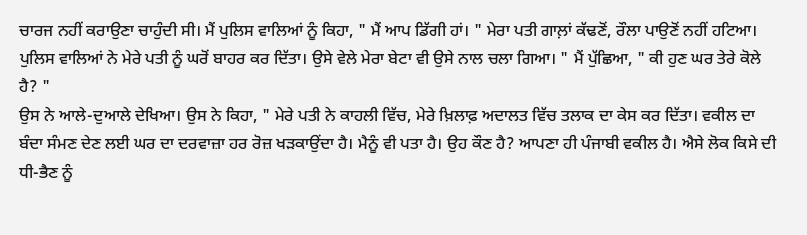ਚਾਰਜ ਨਹੀਂ ਕਰਾਉਣਾ ਚਾਹੁੰਦੀ ਸੀ। ਮੈਂ ਪੁਲਿਸ ਵਾਲਿਆਂ ਨੂੰ ਕਿਹਾ, " ਮੈਂ ਆਪ ਡਿੱਗੀ ਹਾਂ। " ਮੇਰਾ ਪਤੀ ਗਾਲ਼ਾਂ ਕੱਢਣੋਂ, ਰੌਲਾ ਪਾਉਣੋਂ ਨਹੀਂ ਹਟਿਆ। ਪੁਲਿਸ ਵਾਲਿਆਂ ਨੇ ਮੇਰੇ ਪਤੀ ਨੂੰ ਘਰੋਂ ਬਾਹਰ ਕਰ ਦਿੱਤਾ। ਉਸੇ ਵੇਲੇ ਮੇਰਾ ਬੇਟਾ ਵੀ ਉਸੇ ਨਾਲ ਚਲਾ ਗਿਆ। " ਮੈਂ ਪੁੱਛਿਆ, " ਕੀ ਹੁਣ ਘਰ ਤੇਰੇ ਕੋਲੇ ਹੈ? "
ਉਸ ਨੇ ਆਲੇ-ਦੁਆਲੇ ਦੇਖਿਆ। ਉਸ ਨੇ ਕਿਹਾ, " ਮੇਰੇ ਪਤੀ ਨੇ ਕਾਹਲੀ ਵਿੱਚ, ਮੇਰੇ ਖ਼ਿਲਾਫ਼ ਅਦਾਲਤ ਵਿੱਚ ਤਲਾਕ ਦਾ ਕੇਸ ਕਰ ਦਿੱਤਾ। ਵਕੀਲ ਦਾ ਬੰਦਾ ਸੰਮਣ ਦੇਣ ਲਈ ਘਰ ਦਾ ਦਰਵਾਜ਼ਾ ਹਰ ਰੋਜ਼ ਖੜਕਾਉਂਦਾ ਹੈ। ਮੈਨੂੰ ਵੀ ਪਤਾ ਹੈ। ਉਹ ਕੌਣ ਹੈ? ਆਪਣਾ ਹੀ ਪੰਜਾਬੀ ਵਕੀਲ ਹੈ। ਐਸੇ ਲੋਕ ਕਿਸੇ ਦੀ ਧੀ-ਭੈਣ ਨੂੰ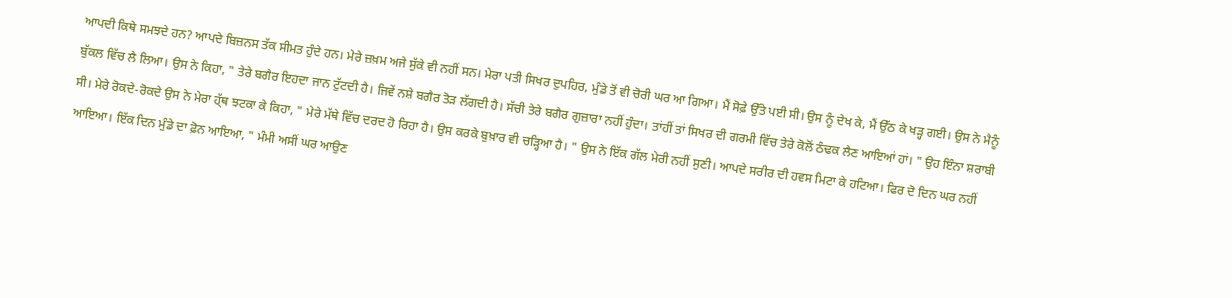ਆਪਦੀ ਕਿਥੇ ਸਮਝਦੇ ਹਨ? ਆਪਦੇ ਬਿਜ਼ਨਸ ਤੱਕ ਸੀਮਤ ਹੁੰਦੇ ਹਨ। ਮੇਰੇ ਜ਼ਖ਼ਮ ਅਜੇ ਸੁੱਕੇ ਵੀ ਨਹੀਂ ਸਨ। ਮੇਰਾ ਪਤੀ ਸਿਖਰ ਦੁਪਹਿਰ, ਮੁੰਡੇ ਤੋਂ ਵੀ ਚੋਰੀ ਘਰ ਆ ਗਿਆ। ਮੈਂ ਸੋਫ਼ੇ ਉੱਤੇ ਪਈ ਸੀ। ਉਸ ਨੂੰ ਦੇਖ ਕੇ, ਮੈਂ ਉੱਠ ਕੇ ਖੜ੍ਹ ਗਈ। ਉਸ ਨੇ ਮੈਨੂੰ ਬੁੱਕਲ ਵਿੱਚ ਲੈ ਲਿਆ। ਉਸ ਨੇ ਕਿਹਾ, " ਤੇਰੇ ਬਗੈਰ ਇਹਦਾ ਜਾਨ ਟੁੱਟਦੀ ਹੈ। ਜਿਵੇਂ ਨਸ਼ੇ ਬਗੈਰ ਤੋੜ ਲੱਗਦੀ ਹੈ। ਸੱਚੀ ਤੇਰੇ ਬਗੈਰ ਗੁਜ਼ਾਰਾ ਨਹੀਂ ਹੁੰਦਾ। ਤਾਂਹੀਂ ਤਾਂ ਸਿਖਰ ਦੀ ਗਰਮੀ ਵਿੱਚ ਤੇਰੇ ਕੋਲੋਂ ਠੰਢਕ ਲੈਣ ਆਇਆਂ ਹਾਂ। " ਉਹ ਇੰਨਾ ਸ਼ਰਾਬੀ ਸੀ। ਮੇਰੇ ਰੋਕਦੇ-ਰੋਕਦੇ ਉਸ ਨੇ ਮੇਰਾ ਹ੍ੱਥ ਝਟਕਾ ਕੇ ਕਿਹਾ, " ਮੇਰੇ ਮੱਥੇ ਵਿੱਚ ਦਰਦ ਹੋ ਰਿਹਾ ਹੈ। ਉਸ ਕਰਕੇ ਬੁਖ਼ਾਰ ਵੀ ਚੜ੍ਹਿਆ ਹੈ। " ਉਸ ਨੇ ਇੱਕ ਗੱਲ ਮੇਰੀ ਨਹੀਂ ਸੁਣੀ। ਆਪਦੇ ਸਰੀਰ ਦੀ ਹਵਸ ਮਿਟਾ ਕੇ ਹਟਿਆ। ਫਿਰ ਦੋ ਦਿਨ ਘਰ ਨਹੀਂ ਆਇਆ। ਇੱਕ ਦਿਨ ਮੁੰਡੇ ਦਾ ਫ਼ੋਨ ਆਇਆ, " ਮੰਮੀ ਅਸੀਂ ਘਰ ਆਉਣ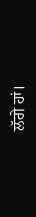ਲੱਗੇ ਹਾਂ।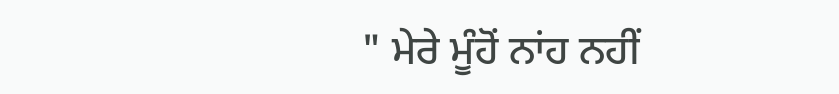" ਮੇਰੇ ਮੂੰਹੋਂ ਨਾਂਹ ਨਹੀਂ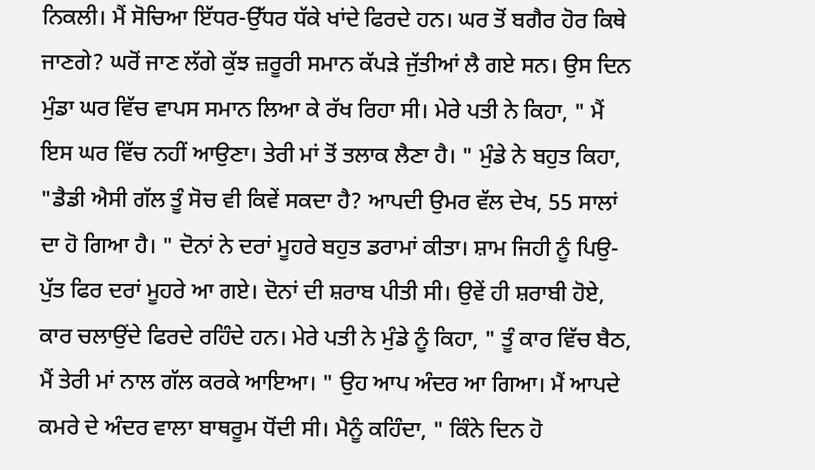ਨਿਕਲੀ। ਮੈਂ ਸੋਚਿਆ ਇੱਧਰ-ਉੱਧਰ ਧੱਕੇ ਖਾਂਦੇ ਫਿਰਦੇ ਹਨ। ਘਰ ਤੋਂ ਬਗੈਰ ਹੋਰ ਕਿਥੇ ਜਾਣਗੇ? ਘਰੋਂ ਜਾਣ ਲੱਗੇ ਕੁੱਝ ਜ਼ਰੂਰੀ ਸਮਾਨ ਕੱਪੜੇ ਜੁੱਤੀਆਂ ਲੈ ਗਏ ਸਨ। ਉਸ ਦਿਨ ਮੁੰਡਾ ਘਰ ਵਿੱਚ ਵਾਪਸ ਸਮਾਨ ਲਿਆ ਕੇ ਰੱਖ ਰਿਹਾ ਸੀ। ਮੇਰੇ ਪਤੀ ਨੇ ਕਿਹਾ, " ਮੈਂ ਇਸ ਘਰ ਵਿੱਚ ਨਹੀਂ ਆਉਣਾ। ਤੇਰੀ ਮਾਂ ਤੋਂ ਤਲਾਕ ਲੈਣਾ ਹੈ। " ਮੁੰਡੇ ਨੇ ਬਹੁਤ ਕਿਹਾ, "ਡੈਡੀ ਐਸੀ ਗੱਲ ਤੂੰ ਸੋਚ ਵੀ ਕਿਵੇਂ ਸਕਦਾ ਹੈ? ਆਪਦੀ ਉਮਰ ਵੱਲ ਦੇਖ, 55 ਸਾਲਾਂ ਦਾ ਹੋ ਗਿਆ ਹੈ। " ਦੋਨਾਂ ਨੇ ਦਰਾਂ ਮੂਹਰੇ ਬਹੁਤ ਡਰਾਮਾਂ ਕੀਤਾ। ਸ਼ਾਮ ਜਿਹੀ ਨੂੰ ਪਿਉ-ਪੁੱਤ ਫਿਰ ਦਰਾਂ ਮੂਹਰੇ ਆ ਗਏ। ਦੋਨਾਂ ਦੀ ਸ਼ਰਾਬ ਪੀਤੀ ਸੀ। ਉਵੇਂ ਹੀ ਸ਼ਰਾਬੀ ਹੋਏ, ਕਾਰ ਚਲਾਉਂਦੇ ਫਿਰਦੇ ਰਹਿੰਦੇ ਹਨ। ਮੇਰੇ ਪਤੀ ਨੇ ਮੁੰਡੇ ਨੂੰ ਕਿਹਾ, " ਤੂੰ ਕਾਰ ਵਿੱਚ ਬੈਠ, ਮੈਂ ਤੇਰੀ ਮਾਂ ਨਾਲ ਗੱਲ ਕਰਕੇ ਆਇਆ। " ਉਹ ਆਪ ਅੰਦਰ ਆ ਗਿਆ। ਮੈਂ ਆਪਦੇ ਕਮਰੇ ਦੇ ਅੰਦਰ ਵਾਲਾ ਬਾਥਰੂਮ ਧੋਂਦੀ ਸੀ। ਮੈਨੂੰ ਕਹਿੰਦਾ, " ਕਿੰਨੇ ਦਿਨ ਹੋ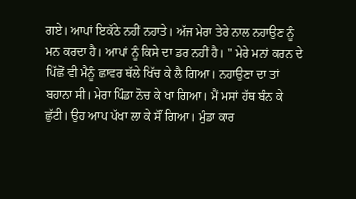ਗਏ। ਆਪਾਂ ਇਕੱਠੇ ਨਹੀਂ ਨਹਾਤੇ। ਅੱਜ ਮੇਰਾ ਤੇਰੇ ਨਾਲ ਨਹਾਉਣ ਨੂੰ ਮਨ ਕਰਦਾ ਹੈ। ਆਪਾਂ ਨੂੰ ਕਿਸੇ ਦਾ ਡਰ ਨਹੀਂ ਹੈ। " ਮੇਰੇ ਮਨਾਂ ਕਰਨ ਦੇ ਪਿੱਛੋਂ ਵੀ ਮੈਨੂੰ ਛਾਵਰ ਥੱਲੇ ਖਿੱਚ ਕੇ ਲੈ ਗਿਆ। ਨਹਾਉਣਾ ਦਾ ਤਾਂ ਬਹਾਨਾ ਸੀ। ਮੇਰਾ ਪਿੰਡਾ ਨੋਚ ਕੇ ਖਾ ਗਿਆ। ਮੈਂ ਮਸਾਂ ਹੱਥ ਬੰਨ ਕੇ ਛੁੱਟੀ। ਉਹ ਆਪ ਪੱਖਾ ਲਾ ਕੇ ਸੌਂ ਗਿਆ। ਮੁੰਡਾ ਕਾਰ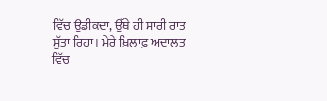ਵਿੱਚ ਉਡੀਕਦਾ, ਉੱਥੇ ਹੀ ਸਾਰੀ ਰਾਤ ਸੁੱਤਾ ਰਿਹਾ। ਮੇਰੇ ਖ਼ਿਲਾਫ਼ ਅਦਾਲਤ ਵਿੱਚ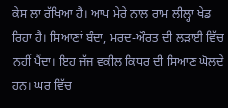ਕੇਸ ਲਾ ਰੱਖਿਆ ਹੈ। ਆਪ ਮੇਰੇ ਨਾਲ ਰਾਮ ਲੀਲ੍ਹਾ ਖੇਡ ਰਿਹਾ ਹੈ। ਸਿਆਣਾਂ ਬੰਦਾ, ਮਰਦ-ਔਰਤ ਦੀ ਲੜਾਈ ਵਿੱਚ ਨਹੀਂ ਪੈਂਦਾ। ਇਹ ਜੱਜ ਵਕੀਲ ਕਿਧਰ ਦੀ ਸਿਆਣ ਘੋਲਦੇ ਹਨ। ਘਰ ਵਿੱਚ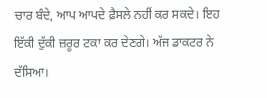ਚਾਰ ਬੰਦੇ, ਆਪ ਆਪਦੇ ਫ਼ੈਸਲੇ ਨਹੀਂ ਕਰ ਸਕਦੇ। ਇਹ ਇੱਕੀ ਦੁੱਕੀ ਜ਼ਰੂਰ ਟਕਾ ਕਰ ਦੇਣਗੇ। ਅੱਜ ਡਾਕਟਰ ਨੇ ਦੱਸਿਆ।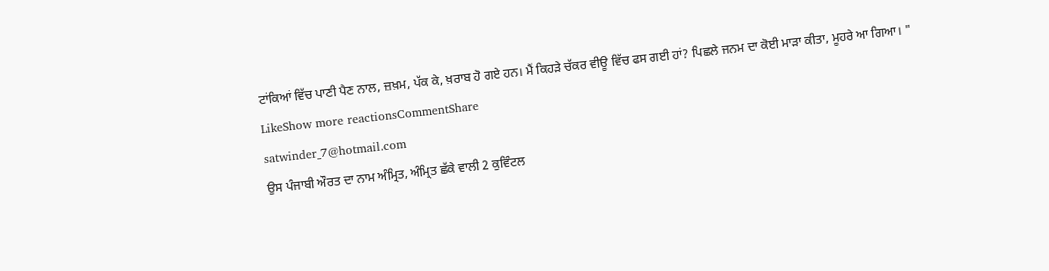ਟਾਂਕਿਆਂ ਵਿੱਚ ਪਾਣੀ ਪੈਣ ਨਾਲ, ਜ਼ਖ਼ਮ, ਪੱਕ ਕੇ, ਖ਼ਰਾਬ ਹੋ ਗਏ ਹਨ। ਮੈਂ ਕਿਹੜੇ ਚੱਕਰ ਵੀਊ ਵਿੱਚ ਫਸ ਗਈ ਹਾਂ? ਪਿਛਲੇ ਜਨਮ ਦਾ ਕੋਈ ਮਾੜਾ ਕੀਤਾ, ਮੂਹਰੇ ਆ ਗਿਆ। "
LikeShow more reactionsCommentShare
satwinder_7@hotmail.com
ਉਸ ਪੰਜਾਬੀ ਔਰਤ ਦਾ ਨਾਮ ਅੰਮ੍ਰਿਤ, ਅੰਮ੍ਰਿਤ ਛੱਕੇ ਵਾਲੀ 2 ਕੁਵਿੰਟਲ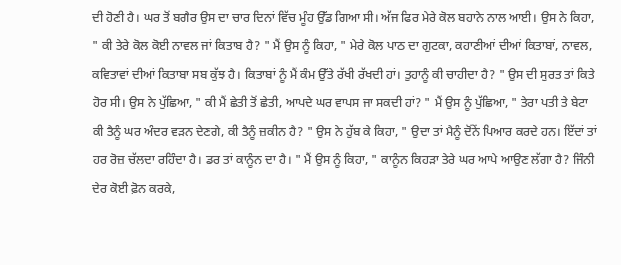ਦੀ ਹੋਣੀ ਹੈ। ਘਰ ਤੋਂ ਬਗੈਰ ਉਸ ਦਾ ਚਾਰ ਦਿਨਾਂ ਵਿੱਚ ਮੂੰਹ ਉੱਡ ਗਿਆ ਸੀ। ਅੱਜ ਫਿਰ ਮੇਰੇ ਕੋਲ ਬਹਾਨੇ ਨਾਲ ਆਈ। ਉਸ ਨੇ ਕਿਹਾ, " ਕੀ ਤੇਰੇ ਕੋਲ ਕੋਈ ਨਾਵਲ ਜਾਂ ਕਿਤਾਬ ਹੈ? " ਮੈਂ ਉਸ ਨੂੰ ਕਿਹਾ, " ਮੇਰੇ ਕੋਲ ਪਾਠ ਦਾ ਗੁਟਕਾ, ਕਹਾਣੀਆਂ ਦੀਆਂ ਕਿਤਾਬਾਂ, ਨਾਵਲ, ਕਵਿਤਾਵਾਂ ਦੀਆਂ ਕਿਤਾਬਾ ਸਬ ਕੁੱਝ ਹੈ। ਕਿਤਾਬਾਂ ਨੂੰ ਮੈਂ ਕੰਮ ਉੱਤੇ ਰੱਖੀ ਰੱਖਦੀ ਹਾਂ। ਤੁਹਾਨੂੰ ਕੀ ਚਾਹੀਦਾ ਹੈ? " ਉਸ ਦੀ ਸੁਰਤ ਤਾਂ ਕਿਤੇ ਹੋਰ ਸੀ। ਉਸ ਨੇ ਪੁੱਛਿਆ, " ਕੀ ਮੈਂ ਛੇਤੀ ਤੋਂ ਛੇਤੀ, ਆਪਦੇ ਘਰ ਵਾਪਸ ਜਾ ਸਕਦੀ ਹਾਂ? " ਮੈਂ ਉਸ ਨੂੰ ਪੁੱਛਿਆ, " ਤੇਰਾ ਪਤੀ ਤੇ ਬੇਟਾ ਕੀ ਤੈਨੂੰ ਘਰ ਅੰਦਰ ਵੜਨ ਦੇਣਗੇ, ਕੀ ਤੈਨੂੰ ਜ਼ਕੀਨ ਹੈ? " ਉਸ ਨੇ ਹੁੱਬ ਕੇ ਕਿਹਾ, " ਉਦਾ ਤਾਂ ਮੈਨੂੰ ਦੋਂਨੇਂ ਪਿਆਰ ਕਰਦੇ ਹਨ। ਇੱਦਾਂ ਤਾਂ ਹਰ ਰੋਜ਼ ਚੱਲਦਾ ਰਹਿੰਦਾ ਹੈ। ਡਰ ਤਾਂ ਕਾਨੂੰਨ ਦਾ ਹੈ। " ਮੈਂ ਉਸ ਨੂੰ ਕਿਹਾ, " ਕਾਨੂੰਨ ਕਿਹੜਾ ਤੇਰੇ ਘਰ ਆਪੇ ਆਉਣ ਲੱਗਾ ਹੈ? ਜਿੰਨੀ ਦੇਰ ਕੋਈ ਫ਼ੋਨ ਕਰਕੇ,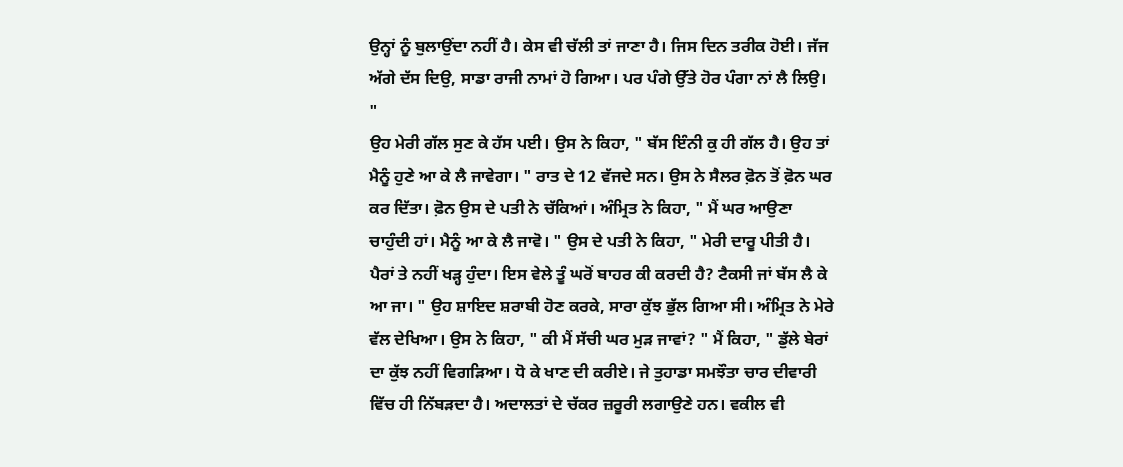ਉਨ੍ਹਾਂ ਨੂੰ ਬੁਲਾਉਂਦਾ ਨਹੀਂ ਹੈ। ਕੇਸ ਵੀ ਚੱਲੀ ਤਾਂ ਜਾਣਾ ਹੈ। ਜਿਸ ਦਿਨ ਤਰੀਕ ਹੋਈ। ਜੱਜ ਅੱਗੇ ਦੱਸ ਦਿਉ, ਸਾਡਾ ਰਾਜੀ ਨਾਮਾਂ ਹੋ ਗਿਆ। ਪਰ ਪੰਗੇ ਉੱਤੇ ਹੋਰ ਪੰਗਾ ਨਾਂ ਲੈ ਲਿਉ। "
ਉਹ ਮੇਰੀ ਗੱਲ ਸੁਣ ਕੇ ਹੱਸ ਪਈ। ਉਸ ਨੇ ਕਿਹਾ, " ਬੱਸ ਇੰਨੀ ਕੁ ਹੀ ਗੱਲ ਹੈ। ਉਹ ਤਾਂ ਮੈਨੂੰ ਹੁਣੇ ਆ ਕੇ ਲੈ ਜਾਵੇਗਾ। " ਰਾਤ ਦੇ 12 ਵੱਜਦੇ ਸਨ। ਉਸ ਨੇ ਸੈਲਰ ਫ਼ੋਨ ਤੋਂ ਫ਼ੋਨ ਘਰ ਕਰ ਦਿੱਤਾ। ਫ਼ੋਨ ਉਸ ਦੇ ਪਤੀ ਨੇ ਚੱਕਿਆਂ। ਅੰਮ੍ਰਿਤ ਨੇ ਕਿਹਾ, " ਮੈਂ ਘਰ ਆਉਣਾ ਚਾਹੁੰਦੀ ਹਾਂ। ਮੈਨੂੰ ਆ ਕੇ ਲੈ ਜਾਵੋ। " ਉਸ ਦੇ ਪਤੀ ਨੇ ਕਿਹਾ, " ਮੇਰੀ ਦਾਰੂ ਪੀਤੀ ਹੈ। ਪੈਰਾਂ ਤੇ ਨਹੀਂ ਖੜ੍ਹ ਹੁੰਦਾ। ਇਸ ਵੇਲੇ ਤੂੰ ਘਰੋਂ ਬਾਹਰ ਕੀ ਕਰਦੀ ਹੈ? ਟੈਕਸੀ ਜਾਂ ਬੱਸ ਲੈ ਕੇ ਆ ਜਾ। " ਉਹ ਸ਼ਾਇਦ ਸ਼ਰਾਬੀ ਹੋਣ ਕਰਕੇ, ਸਾਰਾ ਕੁੱਝ ਭੁੱਲ ਗਿਆ ਸੀ। ਅੰਮ੍ਰਿਤ ਨੇ ਮੇਰੇ ਵੱਲ ਦੇਖਿਆ। ਉਸ ਨੇ ਕਿਹਾ, " ਕੀ ਮੈਂ ਸੱਚੀ ਘਰ ਮੁੜ ਜਾਵਾਂ? " ਮੈਂ ਕਿਹਾ, " ਡੁੱਲੇ ਬੇਰਾਂ ਦਾ ਕੁੱਝ ਨਹੀਂ ਵਿਗੜਿਆ। ਧੋ ਕੇ ਖਾਣ ਦੀ ਕਰੀਏ। ਜੇ ਤੁਹਾਡਾ ਸਮਝੌਤਾ ਚਾਰ ਦੀਵਾਰੀ ਵਿੱਚ ਹੀ ਨਿੱਬੜਦਾ ਹੈ। ਅਦਾਲਤਾਂ ਦੇ ਚੱਕਰ ਜ਼ਰੂਰੀ ਲਗਾਉਣੇ ਹਨ। ਵਕੀਲ ਵੀ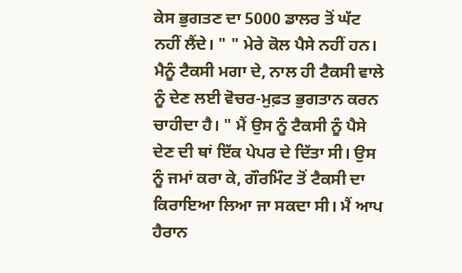ਕੇਸ ਭੁਗਤਣ ਦਾ 5000 ਡਾਲਰ ਤੋਂ ਘੱਟ ਨਹੀਂ ਲੈਂਦੇ। " " ਮੇਰੇ ਕੋਲ ਪੈਸੇ ਨਹੀਂ ਹਨ। ਮੈਨੂੰ ਟੈਕਸੀ ਮਗਾ ਦੇ, ਨਾਲ ਹੀ ਟੈਕਸੀ ਵਾਲੇ ਨੂੰ ਦੇਣ ਲਈ ਵੋਚਰ-ਮੁਫ਼ਤ ਭੁਗਤਾਨ ਕਰਨ ਚਾਹੀਦਾ ਹੈ। " ਮੈਂ ਉਸ ਨੂੰ ਟੈਕਸੀ ਨੂੰ ਪੈਸੇ ਦੇਣ ਦੀ ਥਾਂ ਇੱਕ ਪੇਪਰ ਦੇ ਦਿੱਤਾ ਸੀ। ਉਸ ਨੂੰ ਜਮਾਂ ਕਰਾ ਕੇ, ਗੌਰਮਿੰਟ ਤੋਂ ਟੈਕਸੀ ਦਾ ਕਿਰਾਇਆ ਲਿਆ ਜਾ ਸਕਦਾ ਸੀ। ਮੈਂ ਆਪ ਹੈਰਾਨ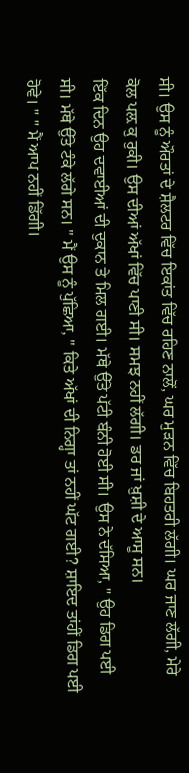ਸੀ। ਉਸ ਨੂੰ ਔਰਤਾਂ ਦੇ ਸ਼ੈਲਟਰ ਵਿੱਚ ਇਕਾਂਤ ਵਿੱਚ ਰਹਿਣ ਨਾਲੋਂ, ਘਰ ਮੁੜਨ ਵਿੱਚ ਬਿਹਤਰੀ ਲੱਗੀ। ਘਰ ਜਾਣ ਲੱਗੀ, ਮੇਰੇ ਕੋਲ ਪਲ਼ ਕੁ ਰੁਕੀ। ਉਸ ਦੀਆਂ ਅੱਖਾਂ ਵਿੱਚ ਪਾਣੀ ਸੀ। ਸਮਝ ਨਹੀਂ ਲੱਗੀ। ਡਰ ਜਾਂ ਖ਼ੁਸ਼ੀ ਦੇ ਆਸੂ ਸਨ।
ਇੱਕ ਦਿਨ ਉਹ ਦਵਾਈਆਂ ਦੀ ਦੁਕਾਨ ਤੇ ਮਿਲ ਗਈ। ਮੱਥੇ ਉੱਤੇ ਪੱਟੀ ਬੰਨੀ ਹੋਈ ਸੀ। ਉਸ ਨੇ ਦੱਸਿਆ, " ਉਹ ਡਿਗ ਪਈ ਸੀ। ਮੱਥੇ ਉੱਤੇ ਟੰਕੇ ਲੱਗੇ ਸਨ। " ਮੈਂ ਉਸ ਨੂੰ ਪੁੱਛਿਆ, " ਕਿਤੇ ਅੱਖਾਂ ਦੀ ਨਿਗ੍ਹਾ ਤਾਂ ਨਹੀਂ ਘੱਟ ਗਈ? ਸ਼ਾਇਦ ਤਾਂਹੀਂ ਡਿਗ ਪਈ ਹੋਵੇ। " " ਮੈਂ ਆਪ ਨਹੀਂ ਡਿੱਗੀ।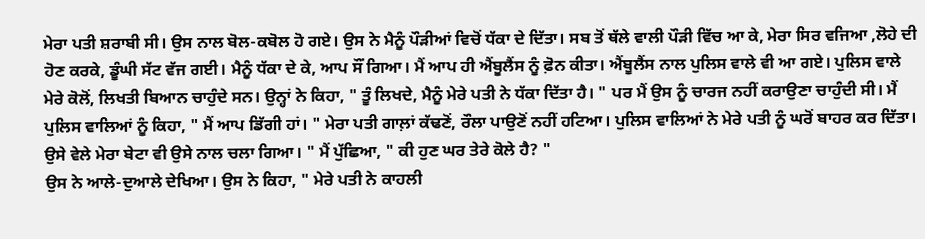ਮੇਰਾ ਪਤੀ ਸ਼ਰਾਬੀ ਸੀ। ਉਸ ਨਾਲ ਬੋਲ-ਕਬੋਲ ਹੋ ਗਏ। ਉਸ ਨੇ ਮੈਨੂੰ ਪੌੜੀਆਂ ਵਿਚੋਂ ਧੱਕਾ ਦੇ ਦਿੱਤਾ। ਸਬ ਤੋਂ ਥੱਲੇ ਵਾਲੀ ਪੌੜੀ ਵਿੱਚ ਆ ਕੇ, ਮੇਰਾ ਸਿਰ ਵਜਿਆ ,ਲੋਹੇ ਦੀ ਹੋਣ ਕਰਕੇ, ਡੂੰਘੀ ਸੱਟ ਵੱਜ ਗਈ। ਮੈਨੂੰ ਧੱਕਾ ਦੇ ਕੇ, ਆਪ ਸੌਂ ਗਿਆ। ਮੈਂ ਆਪ ਹੀ ਐਂਬੂਲੈਂਸ ਨੂੰ ਫ਼ੋਨ ਕੀਤਾ। ਐਂਬੂਲੈਂਸ ਨਾਲ ਪੁਲਿਸ ਵਾਲੇ ਵੀ ਆ ਗਏ। ਪੁਲਿਸ ਵਾਲੇ ਮੇਰੇ ਕੋਲੋਂ, ਲਿਖਤੀ ਬਿਆਨ ਚਾਹੁੰਦੇ ਸਨ। ਉਨ੍ਹਾਂ ਨੇ ਕਿਹਾ, " ਤੂੰ ਲਿਖਦੇ, ਮੈਨੂੰ ਮੇਰੇ ਪਤੀ ਨੇ ਧੱਕਾ ਦਿੱਤਾ ਹੈ। " ਪਰ ਮੈਂ ਉਸ ਨੂੰ ਚਾਰਜ ਨਹੀਂ ਕਰਾਉਣਾ ਚਾਹੁੰਦੀ ਸੀ। ਮੈਂ ਪੁਲਿਸ ਵਾਲਿਆਂ ਨੂੰ ਕਿਹਾ, " ਮੈਂ ਆਪ ਡਿੱਗੀ ਹਾਂ। " ਮੇਰਾ ਪਤੀ ਗਾਲ਼ਾਂ ਕੱਢਣੋਂ, ਰੌਲਾ ਪਾਉਣੋਂ ਨਹੀਂ ਹਟਿਆ। ਪੁਲਿਸ ਵਾਲਿਆਂ ਨੇ ਮੇਰੇ ਪਤੀ ਨੂੰ ਘਰੋਂ ਬਾਹਰ ਕਰ ਦਿੱਤਾ। ਉਸੇ ਵੇਲੇ ਮੇਰਾ ਬੇਟਾ ਵੀ ਉਸੇ ਨਾਲ ਚਲਾ ਗਿਆ। " ਮੈਂ ਪੁੱਛਿਆ, " ਕੀ ਹੁਣ ਘਰ ਤੇਰੇ ਕੋਲੇ ਹੈ? "
ਉਸ ਨੇ ਆਲੇ-ਦੁਆਲੇ ਦੇਖਿਆ। ਉਸ ਨੇ ਕਿਹਾ, " ਮੇਰੇ ਪਤੀ ਨੇ ਕਾਹਲੀ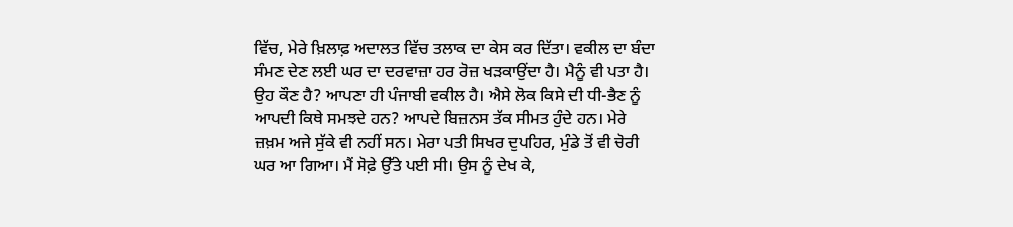ਵਿੱਚ, ਮੇਰੇ ਖ਼ਿਲਾਫ਼ ਅਦਾਲਤ ਵਿੱਚ ਤਲਾਕ ਦਾ ਕੇਸ ਕਰ ਦਿੱਤਾ। ਵਕੀਲ ਦਾ ਬੰਦਾ ਸੰਮਣ ਦੇਣ ਲਈ ਘਰ ਦਾ ਦਰਵਾਜ਼ਾ ਹਰ ਰੋਜ਼ ਖੜਕਾਉਂਦਾ ਹੈ। ਮੈਨੂੰ ਵੀ ਪਤਾ ਹੈ। ਉਹ ਕੌਣ ਹੈ? ਆਪਣਾ ਹੀ ਪੰਜਾਬੀ ਵਕੀਲ ਹੈ। ਐਸੇ ਲੋਕ ਕਿਸੇ ਦੀ ਧੀ-ਭੈਣ ਨੂੰ ਆਪਦੀ ਕਿਥੇ ਸਮਝਦੇ ਹਨ? ਆਪਦੇ ਬਿਜ਼ਨਸ ਤੱਕ ਸੀਮਤ ਹੁੰਦੇ ਹਨ। ਮੇਰੇ ਜ਼ਖ਼ਮ ਅਜੇ ਸੁੱਕੇ ਵੀ ਨਹੀਂ ਸਨ। ਮੇਰਾ ਪਤੀ ਸਿਖਰ ਦੁਪਹਿਰ, ਮੁੰਡੇ ਤੋਂ ਵੀ ਚੋਰੀ ਘਰ ਆ ਗਿਆ। ਮੈਂ ਸੋਫ਼ੇ ਉੱਤੇ ਪਈ ਸੀ। ਉਸ ਨੂੰ ਦੇਖ ਕੇ,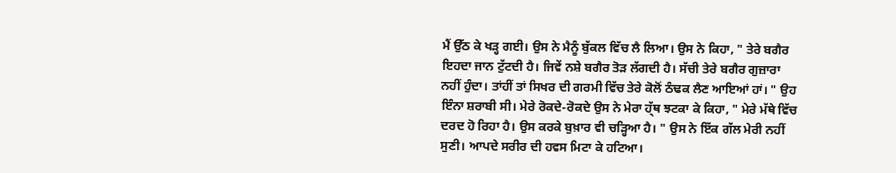ਮੈਂ ਉੱਠ ਕੇ ਖੜ੍ਹ ਗਈ। ਉਸ ਨੇ ਮੈਨੂੰ ਬੁੱਕਲ ਵਿੱਚ ਲੈ ਲਿਆ। ਉਸ ਨੇ ਕਿਹਾ, " ਤੇਰੇ ਬਗੈਰ ਇਹਦਾ ਜਾਨ ਟੁੱਟਦੀ ਹੈ। ਜਿਵੇਂ ਨਸ਼ੇ ਬਗੈਰ ਤੋੜ ਲੱਗਦੀ ਹੈ। ਸੱਚੀ ਤੇਰੇ ਬਗੈਰ ਗੁਜ਼ਾਰਾ ਨਹੀਂ ਹੁੰਦਾ। ਤਾਂਹੀਂ ਤਾਂ ਸਿਖਰ ਦੀ ਗਰਮੀ ਵਿੱਚ ਤੇਰੇ ਕੋਲੋਂ ਠੰਢਕ ਲੈਣ ਆਇਆਂ ਹਾਂ। " ਉਹ ਇੰਨਾ ਸ਼ਰਾਬੀ ਸੀ। ਮੇਰੇ ਰੋਕਦੇ-ਰੋਕਦੇ ਉਸ ਨੇ ਮੇਰਾ ਹ੍ੱਥ ਝਟਕਾ ਕੇ ਕਿਹਾ, " ਮੇਰੇ ਮੱਥੇ ਵਿੱਚ ਦਰਦ ਹੋ ਰਿਹਾ ਹੈ। ਉਸ ਕਰਕੇ ਬੁਖ਼ਾਰ ਵੀ ਚੜ੍ਹਿਆ ਹੈ। " ਉਸ ਨੇ ਇੱਕ ਗੱਲ ਮੇਰੀ ਨਹੀਂ ਸੁਣੀ। ਆਪਦੇ ਸਰੀਰ ਦੀ ਹਵਸ ਮਿਟਾ ਕੇ ਹਟਿਆ।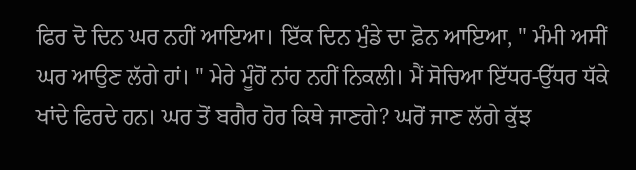ਫਿਰ ਦੋ ਦਿਨ ਘਰ ਨਹੀਂ ਆਇਆ। ਇੱਕ ਦਿਨ ਮੁੰਡੇ ਦਾ ਫ਼ੋਨ ਆਇਆ, " ਮੰਮੀ ਅਸੀਂ ਘਰ ਆਉਣ ਲੱਗੇ ਹਾਂ। " ਮੇਰੇ ਮੂੰਹੋਂ ਨਾਂਹ ਨਹੀਂ ਨਿਕਲੀ। ਮੈਂ ਸੋਚਿਆ ਇੱਧਰ-ਉੱਧਰ ਧੱਕੇ ਖਾਂਦੇ ਫਿਰਦੇ ਹਨ। ਘਰ ਤੋਂ ਬਗੈਰ ਹੋਰ ਕਿਥੇ ਜਾਣਗੇ? ਘਰੋਂ ਜਾਣ ਲੱਗੇ ਕੁੱਝ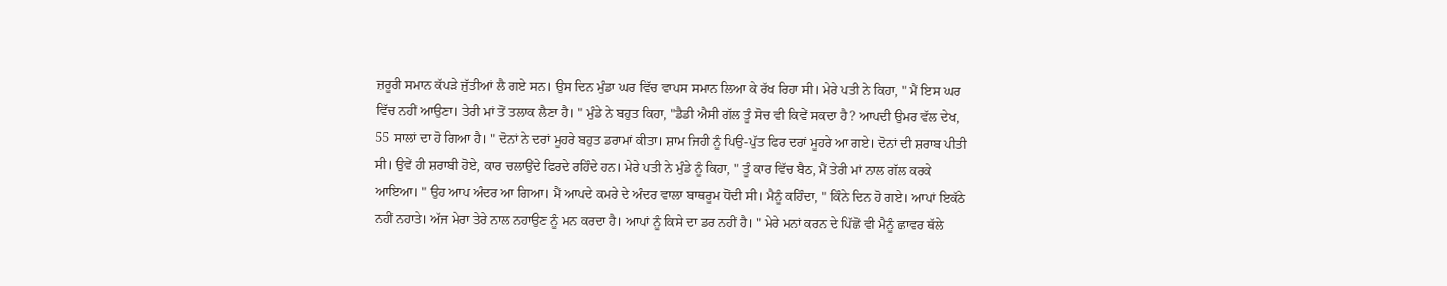ਜ਼ਰੂਰੀ ਸਮਾਨ ਕੱਪੜੇ ਜੁੱਤੀਆਂ ਲੈ ਗਏ ਸਨ। ਉਸ ਦਿਨ ਮੁੰਡਾ ਘਰ ਵਿੱਚ ਵਾਪਸ ਸਮਾਨ ਲਿਆ ਕੇ ਰੱਖ ਰਿਹਾ ਸੀ। ਮੇਰੇ ਪਤੀ ਨੇ ਕਿਹਾ, " ਮੈਂ ਇਸ ਘਰ ਵਿੱਚ ਨਹੀਂ ਆਉਣਾ। ਤੇਰੀ ਮਾਂ ਤੋਂ ਤਲਾਕ ਲੈਣਾ ਹੈ। " ਮੁੰਡੇ ਨੇ ਬਹੁਤ ਕਿਹਾ, "ਡੈਡੀ ਐਸੀ ਗੱਲ ਤੂੰ ਸੋਚ ਵੀ ਕਿਵੇਂ ਸਕਦਾ ਹੈ? ਆਪਦੀ ਉਮਰ ਵੱਲ ਦੇਖ, 55 ਸਾਲਾਂ ਦਾ ਹੋ ਗਿਆ ਹੈ। " ਦੋਨਾਂ ਨੇ ਦਰਾਂ ਮੂਹਰੇ ਬਹੁਤ ਡਰਾਮਾਂ ਕੀਤਾ। ਸ਼ਾਮ ਜਿਹੀ ਨੂੰ ਪਿਉ-ਪੁੱਤ ਫਿਰ ਦਰਾਂ ਮੂਹਰੇ ਆ ਗਏ। ਦੋਨਾਂ ਦੀ ਸ਼ਰਾਬ ਪੀਤੀ ਸੀ। ਉਵੇਂ ਹੀ ਸ਼ਰਾਬੀ ਹੋਏ, ਕਾਰ ਚਲਾਉਂਦੇ ਫਿਰਦੇ ਰਹਿੰਦੇ ਹਨ। ਮੇਰੇ ਪਤੀ ਨੇ ਮੁੰਡੇ ਨੂੰ ਕਿਹਾ, " ਤੂੰ ਕਾਰ ਵਿੱਚ ਬੈਠ, ਮੈਂ ਤੇਰੀ ਮਾਂ ਨਾਲ ਗੱਲ ਕਰਕੇ ਆਇਆ। " ਉਹ ਆਪ ਅੰਦਰ ਆ ਗਿਆ। ਮੈਂ ਆਪਦੇ ਕਮਰੇ ਦੇ ਅੰਦਰ ਵਾਲਾ ਬਾਥਰੂਮ ਧੋਂਦੀ ਸੀ। ਮੈਨੂੰ ਕਹਿੰਦਾ, " ਕਿੰਨੇ ਦਿਨ ਹੋ ਗਏ। ਆਪਾਂ ਇਕੱਠੇ ਨਹੀਂ ਨਹਾਤੇ। ਅੱਜ ਮੇਰਾ ਤੇਰੇ ਨਾਲ ਨਹਾਉਣ ਨੂੰ ਮਨ ਕਰਦਾ ਹੈ। ਆਪਾਂ ਨੂੰ ਕਿਸੇ ਦਾ ਡਰ ਨਹੀਂ ਹੈ। " ਮੇਰੇ ਮਨਾਂ ਕਰਨ ਦੇ ਪਿੱਛੋਂ ਵੀ ਮੈਨੂੰ ਛਾਵਰ ਥੱਲੇ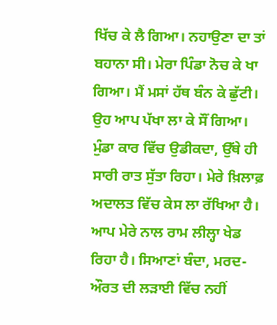ਖਿੱਚ ਕੇ ਲੈ ਗਿਆ। ਨਹਾਉਣਾ ਦਾ ਤਾਂ ਬਹਾਨਾ ਸੀ। ਮੇਰਾ ਪਿੰਡਾ ਨੋਚ ਕੇ ਖਾ ਗਿਆ। ਮੈਂ ਮਸਾਂ ਹੱਥ ਬੰਨ ਕੇ ਛੁੱਟੀ। ਉਹ ਆਪ ਪੱਖਾ ਲਾ ਕੇ ਸੌਂ ਗਿਆ। ਮੁੰਡਾ ਕਾਰ ਵਿੱਚ ਉਡੀਕਦਾ, ਉੱਥੇ ਹੀ ਸਾਰੀ ਰਾਤ ਸੁੱਤਾ ਰਿਹਾ। ਮੇਰੇ ਖ਼ਿਲਾਫ਼ ਅਦਾਲਤ ਵਿੱਚ ਕੇਸ ਲਾ ਰੱਖਿਆ ਹੈ। ਆਪ ਮੇਰੇ ਨਾਲ ਰਾਮ ਲੀਲ੍ਹਾ ਖੇਡ ਰਿਹਾ ਹੈ। ਸਿਆਣਾਂ ਬੰਦਾ, ਮਰਦ-ਔਰਤ ਦੀ ਲੜਾਈ ਵਿੱਚ ਨਹੀਂ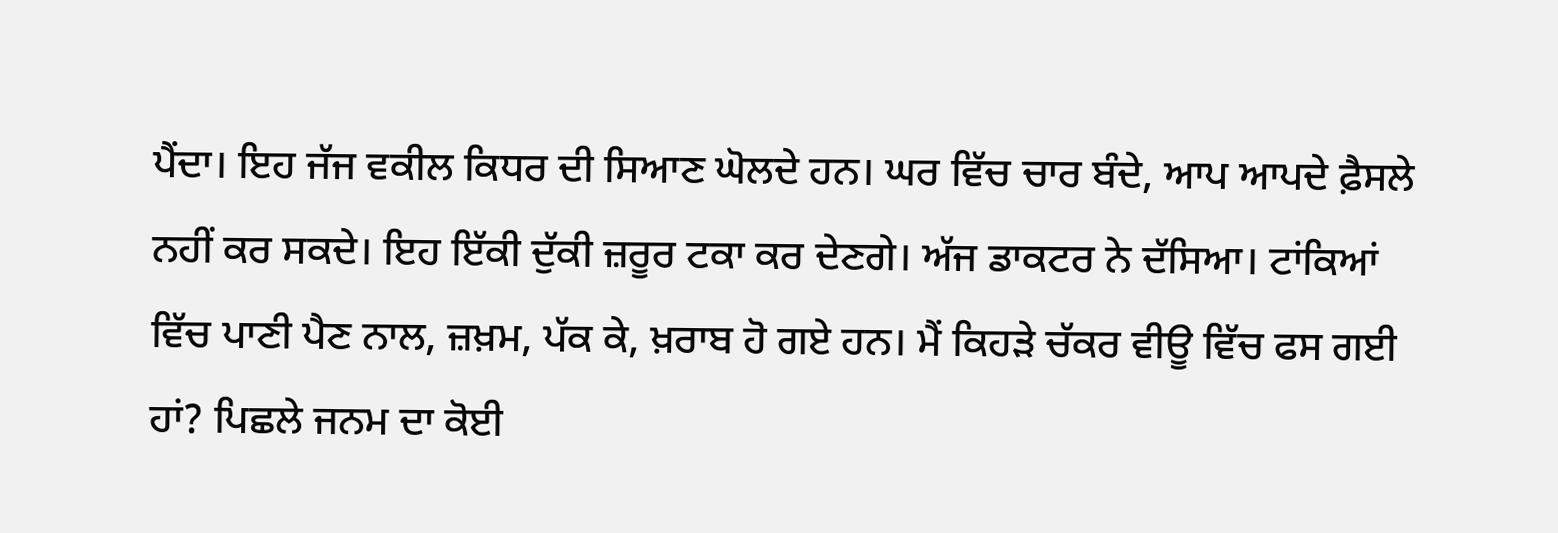ਪੈਂਦਾ। ਇਹ ਜੱਜ ਵਕੀਲ ਕਿਧਰ ਦੀ ਸਿਆਣ ਘੋਲਦੇ ਹਨ। ਘਰ ਵਿੱਚ ਚਾਰ ਬੰਦੇ, ਆਪ ਆਪਦੇ ਫ਼ੈਸਲੇ ਨਹੀਂ ਕਰ ਸਕਦੇ। ਇਹ ਇੱਕੀ ਦੁੱਕੀ ਜ਼ਰੂਰ ਟਕਾ ਕਰ ਦੇਣਗੇ। ਅੱਜ ਡਾਕਟਰ ਨੇ ਦੱਸਿਆ। ਟਾਂਕਿਆਂ ਵਿੱਚ ਪਾਣੀ ਪੈਣ ਨਾਲ, ਜ਼ਖ਼ਮ, ਪੱਕ ਕੇ, ਖ਼ਰਾਬ ਹੋ ਗਏ ਹਨ। ਮੈਂ ਕਿਹੜੇ ਚੱਕਰ ਵੀਊ ਵਿੱਚ ਫਸ ਗਈ ਹਾਂ? ਪਿਛਲੇ ਜਨਮ ਦਾ ਕੋਈ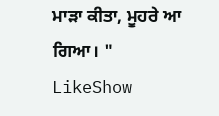ਮਾੜਾ ਕੀਤਾ, ਮੂਹਰੇ ਆ ਗਿਆ। "
LikeShow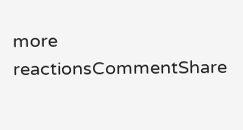more reactionsCommentShare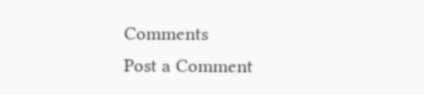Comments
Post a Comment